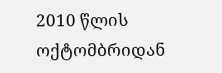2010 წლის ოქტომბრიდან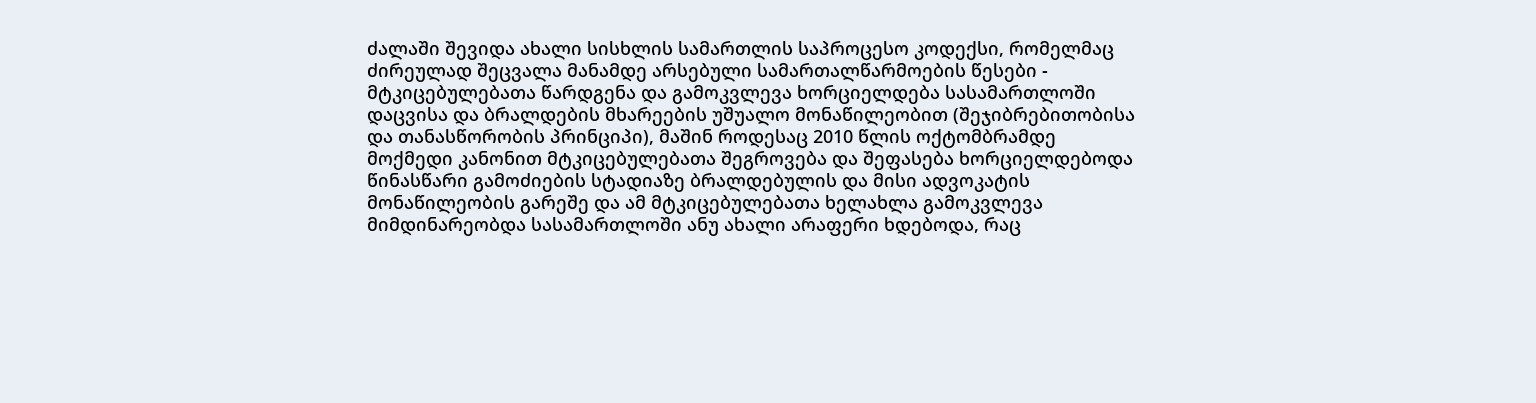ძალაში შევიდა ახალი სისხლის სამართლის საპროცესო კოდექსი, რომელმაც ძირეულად შეცვალა მანამდე არსებული სამართალწარმოების წესები - მტკიცებულებათა წარდგენა და გამოკვლევა ხორციელდება სასამართლოში დაცვისა და ბრალდების მხარეების უშუალო მონაწილეობით (შეჯიბრებითობისა და თანასწორობის პრინციპი), მაშინ როდესაც 2010 წლის ოქტომბრამდე მოქმედი კანონით მტკიცებულებათა შეგროვება და შეფასება ხორციელდებოდა წინასწარი გამოძიების სტადიაზე ბრალდებულის და მისი ადვოკატის მონაწილეობის გარეშე და ამ მტკიცებულებათა ხელახლა გამოკვლევა მიმდინარეობდა სასამართლოში ანუ ახალი არაფერი ხდებოდა, რაც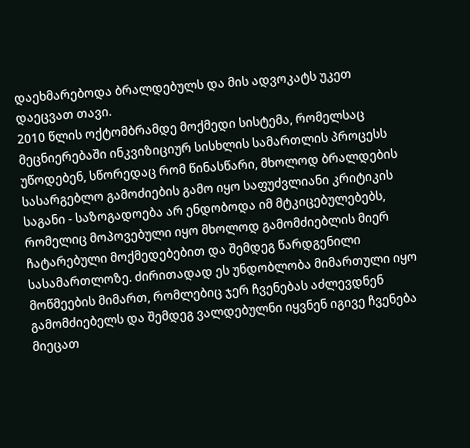დაეხმარებოდა ბრალდებულს და მის ადვოკატს უკეთ დაეცვათ თავი.
2010 წლის ოქტომბრამდე მოქმედი სისტემა, რომელსაც მეცნიერებაში ინკვიზიციურ სისხლის სამართლის პროცესს უწოდებენ, სწორედაც რომ წინასწარი, მხოლოდ ბრალდების სასარგებლო გამოძიების გამო იყო საფუძვლიანი კრიტიკის საგანი - საზოგადოება არ ენდობოდა იმ მტკიცებულებებს, რომელიც მოპოვებული იყო მხოლოდ გამომძიებლის მიერ ჩატარებული მოქმედებებით და შემდეგ წარდგენილი სასამართლოზე. ძირითადად ეს უნდობლობა მიმართული იყო მოწმეების მიმართ, რომლებიც ჯერ ჩვენებას აძლევდნენ გამომძიებელს და შემდეგ ვალდებულნი იყვნენ იგივე ჩვენება მიეცათ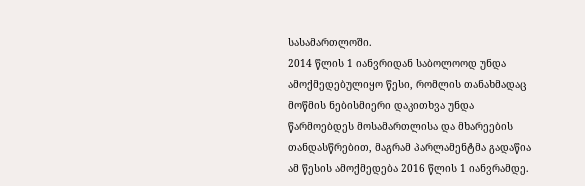სასამართლოში.
2014 წლის 1 იანვრიდან საბოლოოდ უნდა ამოქმედებულიყო წესი, რომლის თანახმადაც მოწმის ნებისმიერი დაკითხვა უნდა წარმოებდეს მოსამართლისა და მხარეების თანდასწრებით, მაგრამ პარლამენტმა გადაწია ამ წესის ამოქმედება 2016 წლის 1 იანვრამდე.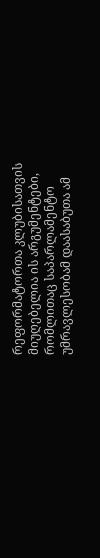რეფორმატორთა კლუბისათვის მიუღებელია ის არგუმენტები, რომლითაც საპარლამენტო უმრავლესობამ დაასაბუთა ამ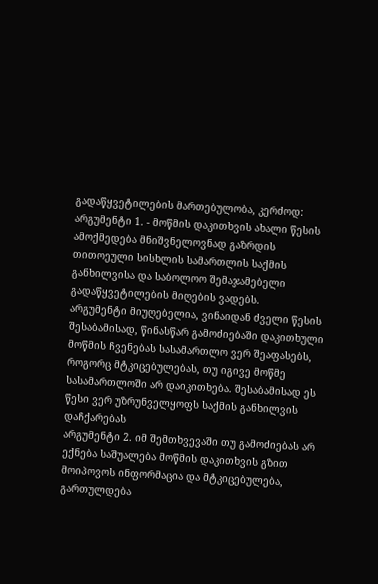გადაწყვეტილების მართებულობა, კერძოდ:
არგუმენტი 1. - მოწმის დაკითხვის ახალი წესის ამოქმედება მნიშვნელოვნად გაზრდის თითოეული სისხლის სამართლის საქმის განხილვისა და საბოლოო შემაჯამებელი გადაწყვეტილების მიღების ვადებს.
არგუმენტი მიუღებელია, ვინაიდან ძველი წესის შესაბამისად, წინასწარ გამოძიებაში დაკითხული მოწმის ჩვენებას სასამართლო ვერ შეაფასებს, როგორც მტკიცებულებას, თუ იგივე მოწმე სასამართლოში არ დაიკითხება. შესაბამისად ეს წესი ვერ უზრუნველყოფს საქმის განხილვის დაჩქარებას
არგუმენტი 2. იმ შემთხვევაში თუ გამოძიებას არ ექნება საშუალება მოწმის დაკითხვის გზით მოიპოვოს ინფორმაცია და მტკიცებულება, გართულდება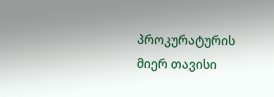პროკურატურის მიერ თავისი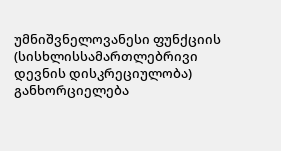უმნიშვნელოვანესი ფუნქციის (სისხლისსამართლებრივი დევნის დისკრეციულობა) განხორციელება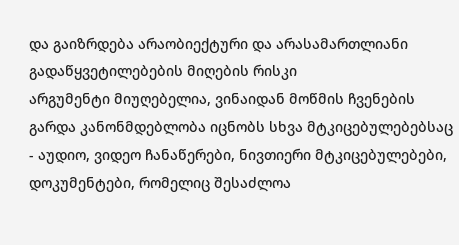და გაიზრდება არაობიექტური და არასამართლიანი გადაწყვეტილებების მიღების რისკი
არგუმენტი მიუღებელია, ვინაიდან მოწმის ჩვენების გარდა კანონმდებლობა იცნობს სხვა მტკიცებულებებსაც - აუდიო, ვიდეო ჩანაწერები, ნივთიერი მტკიცებულებები, დოკუმენტები, რომელიც შესაძლოა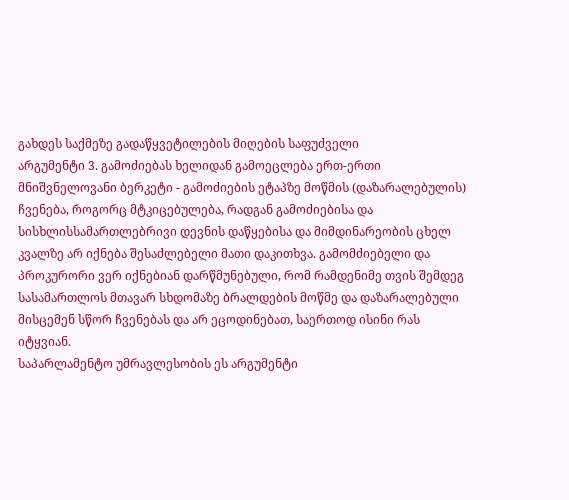გახდეს საქმეზე გადაწყვეტილების მიღების საფუძველი
არგუმენტი 3. გამოძიებას ხელიდან გამოეცლება ერთ-ერთი მნიშვნელოვანი ბერკეტი - გამოძიების ეტაპზე მოწმის (დაზარალებულის) ჩვენება, როგორც მტკიცებულება, რადგან გამოძიებისა და სისხლისსამართლებრივი დევნის დაწყებისა და მიმდინარეობის ცხელ კვალზე არ იქნება შესაძლებელი მათი დაკითხვა. გამომძიებელი და პროკურორი ვერ იქნებიან დარწმუნებული, რომ რამდენიმე თვის შემდეგ სასამართლოს მთავარ სხდომაზე ბრალდების მოწმე და დაზარალებული მისცემენ სწორ ჩვენებას და არ ეცოდინებათ, საერთოდ ისინი რას იტყვიან.
საპარლამენტო უმრავლესობის ეს არგუმენტი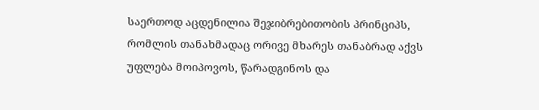საერთოდ აცდენილია შეჯიბრებითობის პრინციპს, რომლის თანახმადაც ორივე მხარეს თანაბრად აქვს უფლება მოიპოვოს, წარადგინოს და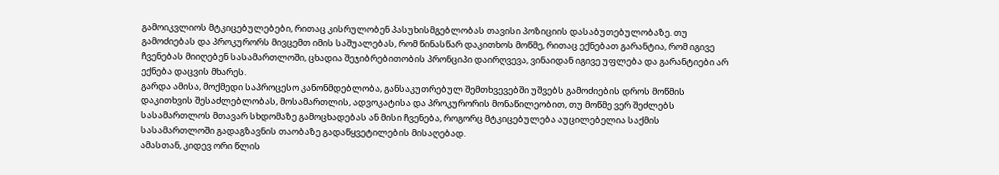გამოიკვლიოს მტკიცებულებები, რითაც კისრულობენ პასუხისმგებლობას თავისი პოზიციის დასაბუთებულობაზე. თუ გამოძიებას და პროკურორს მივცემთ იმის საშუალებას, რომ წინასწარ დაკითხოს მოწმე, რითაც ექნებათ გარანტია, რომ იგივე ჩვენებას მიიღებენ სასამართლოში, ცხადია შეჯიბრებითობის პრონციპი დაირღვევა, ვინაიდან იგივე უფლება და გარანტიები არ ექნება დაცვის მხარეს.
გარდა ამისა, მოქმედი საპროცესო კანონმდებლობა, განსაკუთრებულ შემთხვევებში უშვებს გამოძიების დროს მოწმის დაკითხვის შესაძლებლობას, მოსამართლის, ადვოკატისა და პროკურორის მონაწილეობით, თუ მოწმე ვერ შეძლებს სასამართლოს მთავარ სხდომაზე გამოცხადებას ან მისი ჩვენება, როგორც მტკიცებულება აუცილებელია საქმის სასამართლოში გადაგზავნის თაობაზე გადაწყვეტილების მისაღებად.
ამასთან, კიდევ ორი წლის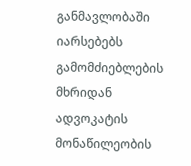განმავლობაში იარსებებს გამომძიებლების მხრიდან ადვოკატის მონაწილეობის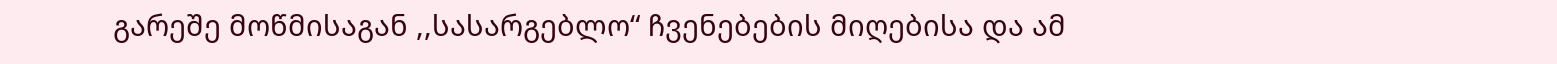გარეშე მოწმისაგან ,,სასარგებლო“ ჩვენებების მიღებისა და ამ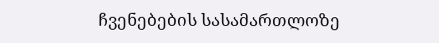ჩვენებების სასამართლოზე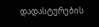დადასტურების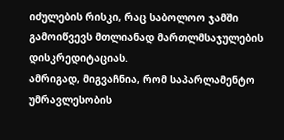იძულების რისკი, რაც საბოლოო ჯამში გამოიწვევს მთლიანად მართლმსაჯულების დისკრედიტაციას.
ამრიგად, მიგვაჩნია, რომ საპარლამენტო უმრავლესობის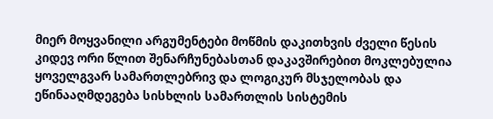მიერ მოყვანილი არგუმენტები მოწმის დაკითხვის ძველი წესის კიდევ ორი წლით შენარჩუნებასთან დაკავშირებით მოკლებულია ყოველგვარ სამართლებრივ და ლოგიკურ მსჯელობას და ეწინააღმდეგება სისხლის სამართლის სისტემის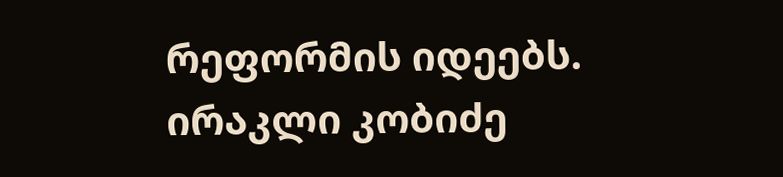რეფორმის იდეებს.
ირაკლი კობიძე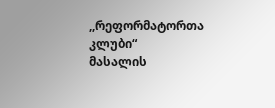,,რეფორმატორთა კლუბი“
მასალის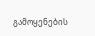გამოყენების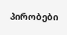პირობები